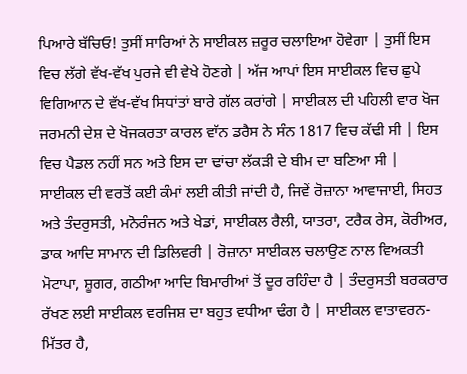ਪਿਆਰੇ ਬੱਚਿਓ! ਤੁਸੀਂ ਸਾਰਿਆਂ ਨੇ ਸਾਈਕਲ ਜ਼ਰੂਰ ਚਲਾਇਆ ਹੋਵੇਗਾ | ਤੁਸੀਂ ਇਸ ਵਿਚ ਲੱਗੇ ਵੱਖ-ਵੱਖ ਪੁਰਜੇ ਵੀ ਵੇਖੇ ਹੋਣਗੇ | ਅੱਜ ਆਪਾਂ ਇਸ ਸਾਈਕਲ ਵਿਚ ਛੁਪੇ ਵਿਗਿਆਨ ਦੇ ਵੱਖ-ਵੱਖ ਸਿਧਾਂਤਾਂ ਬਾਰੇ ਗੱਲ ਕਰਾਂਗੇ | ਸਾਈਕਲ ਦੀ ਪਹਿਲੀ ਵਾਰ ਖੋਜ ਜਰਮਨੀ ਦੇਸ਼ ਦੇ ਖੋਜਕਰਤਾ ਕਾਰਲ ਵਾੱਨ ਡਰੈਸ ਨੇ ਸੰਨ 1817 ਵਿਚ ਕੱਢੀ ਸੀ | ਇਸ ਵਿਚ ਪੈਡਲ ਨਹੀਂ ਸਨ ਅਤੇ ਇਸ ਦਾ ਢਾਂਚਾ ਲੱਕੜੀ ਦੇ ਬੀਮ ਦਾ ਬਣਿਆ ਸੀ |
ਸਾਈਕਲ ਦੀ ਵਰਤੋਂ ਕਈ ਕੰਮਾਂ ਲਈ ਕੀਤੀ ਜਾਂਦੀ ਹੈ, ਜਿਵੇਂ ਰੋਜ਼ਾਨਾ ਆਵਾਜਾਈ, ਸਿਹਤ ਅਤੇ ਤੰਦਰੁਸਤੀ, ਮਨੋਰੰਜਨ ਅਤੇ ਖੇਡਾਂ, ਸਾਈਕਲ ਰੈਲੀ, ਯਾਤਰਾ, ਟਰੈਕ ਰੇਸ, ਕੋਰੀਅਰ, ਡਾਕ ਆਦਿ ਸਾਮਾਨ ਦੀ ਡਿਲਿਵਰੀ | ਰੋਜ਼ਾਨਾ ਸਾਈਕਲ ਚਲਾਉਣ ਨਾਲ ਵਿਅਕਤੀ ਮੋਟਾਪਾ, ਸ਼ੂਗਰ, ਗਠੀਆ ਆਦਿ ਬਿਮਾਰੀਆਂ ਤੋਂ ਦੂਰ ਰਹਿੰਦਾ ਹੈ | ਤੰਦਰੁਸਤੀ ਬਰਕਰਾਰ ਰੱਖਣ ਲਈ ਸਾਈਕਲ ਵਰਜਿਸ਼ ਦਾ ਬਹੁਤ ਵਧੀਆ ਢੰਗ ਹੈ | ਸਾਈਕਲ ਵਾਤਾਵਰਨ-ਮਿੱਤਰ ਹੈ,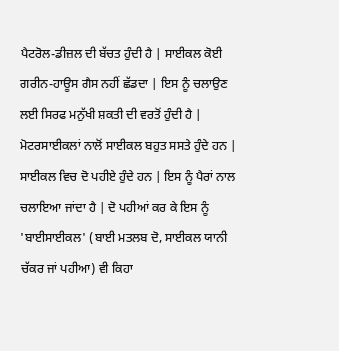ਪੈਟਰੋਲ-ਡੀਜ਼ਲ ਦੀ ਬੱਚਤ ਹੁੰਦੀ ਹੈ | ਸਾਈਕਲ ਕੋਈ ਗਰੀਨ-ਹਾਊਸ ਗੈਸ ਨਹੀਂ ਛੱਡਦਾ | ਇਸ ਨੂੰ ਚਲਾਉਣ ਲਈ ਸਿਰਫ ਮਨੁੱਖੀ ਸ਼ਕਤੀ ਦੀ ਵਰਤੋਂ ਹੁੰਦੀ ਹੈ | ਮੋਟਰਸਾਈਕਲਾਂ ਨਾਲੋਂ ਸਾਈਕਲ ਬਹੁਤ ਸਸਤੇ ਹੁੰਦੇ ਹਨ |
ਸਾਈਕਲ ਵਿਚ ਦੋ ਪਹੀਏ ਹੁੰਦੇ ਹਨ | ਇਸ ਨੂੰ ਪੈਰਾਂ ਨਾਲ ਚਲਾਇਆ ਜਾਂਦਾ ਹੈ | ਦੋ ਪਹੀਆਂ ਕਰ ਕੇ ਇਸ ਨੂੰ 'ਬਾਈਸਾਈਕਲ' (ਬਾਈ ਮਤਲਬ ਦੋ, ਸਾਈਕਲ ਯਾਨੀ ਚੱਕਰ ਜਾਂ ਪਹੀਆ) ਵੀ ਕਿਹਾ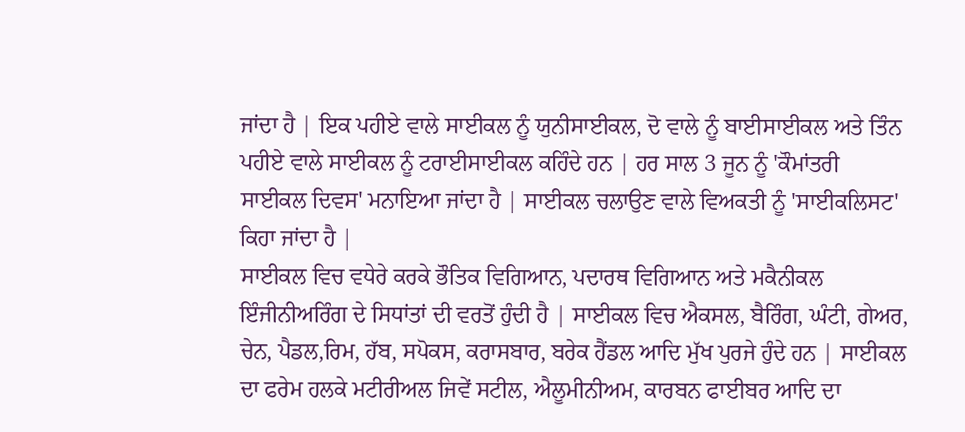ਜਾਂਦਾ ਹੈ | ਇਕ ਪਹੀਏ ਵਾਲੇ ਸਾਈਕਲ ਨੂੰ ਯੁਨੀਸਾਈਕਲ, ਦੋ ਵਾਲੇ ਨੂੰ ਬਾਈਸਾਈਕਲ ਅਤੇ ਤਿੰਨ ਪਹੀਏ ਵਾਲੇ ਸਾਈਕਲ ਨੂੰ ਟਰਾਈਸਾਈਕਲ ਕਹਿੰਦੇ ਹਨ | ਹਰ ਸਾਲ 3 ਜੂਨ ਨੂੰ 'ਕੌਮਾਂਤਰੀ ਸਾਈਕਲ ਦਿਵਸ' ਮਨਾਇਆ ਜਾਂਦਾ ਹੈ | ਸਾਈਕਲ ਚਲਾਉਣ ਵਾਲੇ ਵਿਅਕਤੀ ਨੂੰ 'ਸਾਈਕਲਿਸਟ' ਕਿਹਾ ਜਾਂਦਾ ਹੈ |
ਸਾਈਕਲ ਵਿਚ ਵਧੇਰੇ ਕਰਕੇ ਭੌਤਿਕ ਵਿਗਿਆਨ, ਪਦਾਰਥ ਵਿਗਿਆਨ ਅਤੇ ਮਕੈਨੀਕਲ ਇੰਜੀਨੀਅਰਿੰਗ ਦੇ ਸਿਧਾਂਤਾਂ ਦੀ ਵਰਤੋਂ ਹੁੰਦੀ ਹੈ | ਸਾਈਕਲ ਵਿਚ ਐਕਸਲ, ਬੈਰਿੰਗ, ਘੰਟੀ, ਗੇਅਰ, ਚੇਨ, ਪੈਡਲ,ਰਿਮ, ਹੱਬ, ਸਪੋਕਸ, ਕਰਾਸਬਾਰ, ਬਰੇਕ ਹੈਂਡਲ ਆਦਿ ਮੁੱਖ ਪੁਰਜੇ ਹੁੰਦੇ ਹਨ | ਸਾਈਕਲ ਦਾ ਫਰੇਮ ਹਲਕੇ ਮਟੀਰੀਅਲ ਜਿਵੇਂ ਸਟੀਲ, ਐਲੂਮੀਨੀਅਮ, ਕਾਰਬਨ ਫਾਈਬਰ ਆਦਿ ਦਾ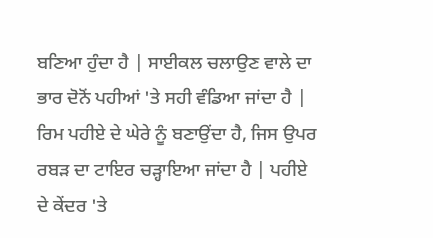ਬਣਿਆ ਹੁੰਦਾ ਹੈ | ਸਾਈਕਲ ਚਲਾਉਣ ਵਾਲੇ ਦਾ ਭਾਰ ਦੋਨੋਂ ਪਹੀਆਂ 'ਤੇ ਸਹੀ ਵੰਡਿਆ ਜਾਂਦਾ ਹੈ | ਰਿਮ ਪਹੀਏ ਦੇ ਘੇਰੇ ਨੂੰ ਬਣਾਉਂਦਾ ਹੈ, ਜਿਸ ਉਪਰ ਰਬੜ ਦਾ ਟਾਇਰ ਚੜ੍ਹਾਇਆ ਜਾਂਦਾ ਹੈ | ਪਹੀਏ ਦੇ ਕੇਂਦਰ 'ਤੇ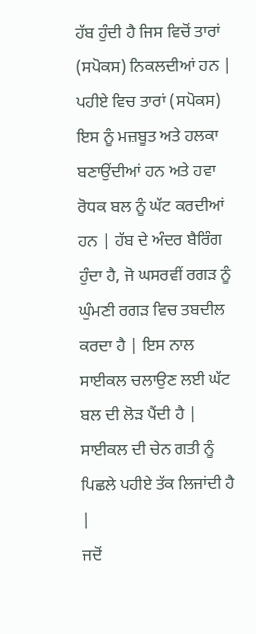ਹੱਬ ਹੁੰਦੀ ਹੈ ਜਿਸ ਵਿਚੋਂ ਤਾਰਾਂ (ਸਪੋਕਸ) ਨਿਕਲਦੀਆਂ ਹਨ | ਪਹੀਏ ਵਿਚ ਤਾਰਾਂ (ਸਪੋਕਸ) ਇਸ ਨੂੰ ਮਜ਼ਬੂਤ ਅਤੇ ਹਲਕਾ ਬਣਾਉਂਦੀਆਂ ਹਨ ਅਤੇ ਹਵਾ ਰੋਧਕ ਬਲ ਨੂੰ ਘੱਟ ਕਰਦੀਆਂ ਹਨ | ਹੱਬ ਦੇ ਅੰਦਰ ਬੈਰਿੰਗ ਹੁੰਦਾ ਹੈ, ਜੋ ਘਸਰਵੀਂ ਰਗੜ ਨੂੰ ਘੁੰਮਣੀ ਰਗੜ ਵਿਚ ਤਬਦੀਲ ਕਰਦਾ ਹੈ | ਇਸ ਨਾਲ ਸਾਈਕਲ ਚਲਾਉਣ ਲਈ ਘੱਟ ਬਲ ਦੀ ਲੋੜ ਪੈਂਦੀ ਹੈ | ਸਾਈਕਲ ਦੀ ਚੇਨ ਗਤੀ ਨੂੰ ਪਿਛਲੇ ਪਹੀਏ ਤੱਕ ਲਿਜਾਂਦੀ ਹੈ |
ਜਦੋਂ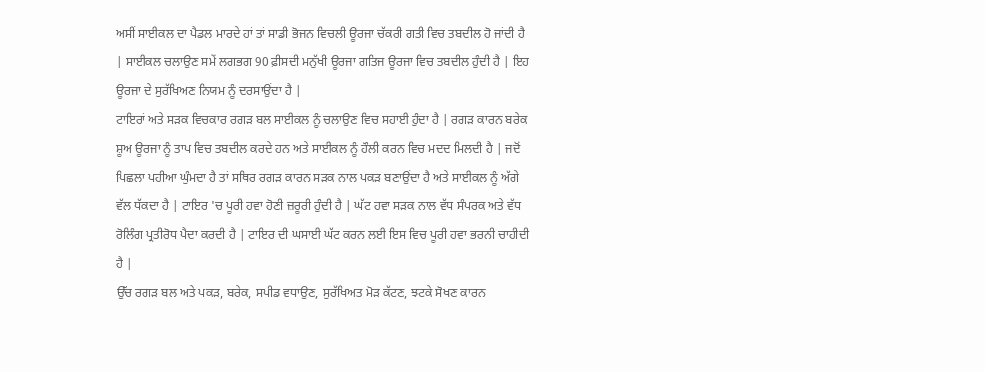ਅਸੀਂ ਸਾਈਕਲ ਦਾ ਪੈਡਲ ਮਾਰਦੇ ਹਾਂ ਤਾਂ ਸਾਡੀ ਭੋਜਨ ਵਿਚਲੀ ਊਰਜਾ ਚੱਕਰੀ ਗਤੀ ਵਿਚ ਤਬਦੀਲ ਹੋ ਜਾਂਦੀ ਹੈ | ਸਾਈਕਲ ਚਲਾਉਣ ਸਮੇਂ ਲਗਭਗ 90 ਫ਼ੀਸਦੀ ਮਨੁੱਖੀ ਊਰਜਾ ਗਤਿਜ ਊਰਜਾ ਵਿਚ ਤਬਦੀਲ ਹੁੰਦੀ ਹੈ | ਇਹ ਊਰਜਾ ਦੇ ਸੁਰੱਖਿਅਣ ਨਿਯਮ ਨੂੰ ਦਰਸਾਉਂਦਾ ਹੈ |
ਟਾਇਰਾਂ ਅਤੇ ਸੜਕ ਵਿਚਕਾਰ ਰਗੜ ਬਲ ਸਾਈਕਲ ਨੂੰ ਚਲਾਉਣ ਵਿਚ ਸਹਾਈ ਹੁੰਦਾ ਹੈ | ਰਗੜ ਕਾਰਨ ਬਰੇਕ ਸ਼ੂਅ ਊਰਜਾ ਨੂੰ ਤਾਪ ਵਿਚ ਤਬਦੀਲ ਕਰਦੇ ਹਨ ਅਤੇ ਸਾਈਕਲ ਨੂੰ ਹੌਲੀ ਕਰਨ ਵਿਚ ਮਦਦ ਮਿਲਦੀ ਹੈ | ਜਦੋਂ ਪਿਛਲਾ ਪਹੀਆ ਘੁੰਮਦਾ ਹੈ ਤਾਂ ਸਥਿਰ ਰਗੜ ਕਾਰਨ ਸੜਕ ਨਾਲ ਪਕੜ ਬਣਾਉਂਦਾ ਹੈ ਅਤੇ ਸਾਈਕਲ ਨੂੰ ਅੱਗੇ ਵੱਲ ਧੱਕਦਾ ਹੈ | ਟਾਇਰ 'ਚ ਪੂਰੀ ਹਵਾ ਹੋਣੀ ਜ਼ਰੂਰੀ ਹੁੰਦੀ ਹੈ | ਘੱਟ ਹਵਾ ਸੜਕ ਨਾਲ ਵੱਧ ਸੰਪਰਕ ਅਤੇ ਵੱਧ ਰੋਲਿੰਗ ਪ੍ਰਤੀਰੋਧ ਪੈਦਾ ਕਰਦੀ ਹੈ | ਟਾਇਰ ਦੀ ਘਸਾਈ ਘੱਟ ਕਰਨ ਲਈ ਇਸ ਵਿਚ ਪੂਰੀ ਹਵਾ ਭਰਨੀ ਚਾਹੀਦੀ ਹੈ |
ਉੱਚ ਰਗੜ ਬਲ ਅਤੇ ਪਕੜ, ਬਰੇਕ, ਸਪੀਡ ਵਧਾਉਣ, ਸੁਰੱਖਿਅਤ ਮੋੜ ਕੱਟਣ, ਝਟਕੇ ਸੋਖਣ ਕਾਰਨ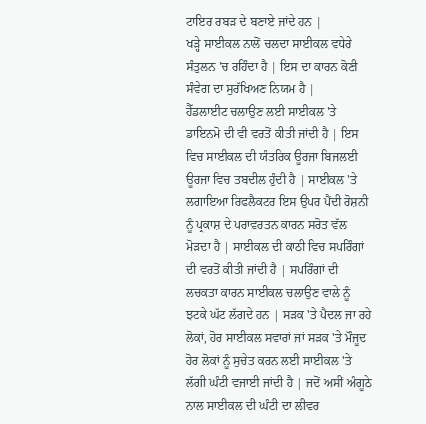ਟਾਇਰ ਰਬੜ ਦੇ ਬਣਾਏ ਜਾਂਦੇ ਹਨ |
ਖੜ੍ਹੇ ਸਾਈਕਲ ਨਾਲੋਂ ਚਲਦਾ ਸਾਈਕਲ ਵਧੇਰੇ ਸੰਤੁਲਨ 'ਚ ਰਹਿੰਦਾ ਹੈ | ਇਸ ਦਾ ਕਾਰਨ ਕੋਣੀ ਸੰਵੇਗ ਦਾ ਸੁਰੱਖਿਅਣ ਨਿਯਮ ਹੈ |
ਹੈੱਡਲਾਈਟ ਚਲਾਉਣ ਲਈ ਸਾਈਕਲ 'ਤੇ ਡਾਇਨਮੋ ਦੀ ਵੀ ਵਰਤੋਂ ਕੀਤੀ ਜਾਂਦੀ ਹੈ | ਇਸ ਵਿਚ ਸਾਈਕਲ ਦੀ ਯੰਤਰਿਕ ਊਰਜਾ ਬਿਜਲਈ ਊਰਜਾ ਵਿਚ ਤਬਦੀਲ ਹੁੰਦੀ ਹੈ | ਸਾਈਕਲ 'ਤੇ ਲਗਾਇਆ ਰਿਫਲੈਕਟਰ ਇਸ ਉਪਰ ਪੈਂਦੀ ਰੋਸ਼ਨੀ ਨੂੰ ਪ੍ਰਕਾਸ਼ ਦੇ ਪਰਾਵਰਤਨ ਕਾਰਨ ਸਰੋਤ ਵੱਲ ਮੋੜਦਾ ਹੈ | ਸਾਈਕਲ ਦੀ ਕਾਠੀ ਵਿਚ ਸਪਰਿੰਗਾਂ ਦੀ ਵਰਤੋਂ ਕੀਤੀ ਜਾਂਦੀ ਹੈ | ਸਪਰਿੰਗਾਂ ਦੀ ਲਚਕਤਾ ਕਾਰਨ ਸਾਈਕਲ ਚਲਾਉਣ ਵਾਲੇ ਨੂੰ ਝਟਕੇ ਘੱਟ ਲੱਗਦੇ ਹਨ | ਸੜਕ 'ਤੇ ਪੈਦਲ ਜਾ ਰਹੇ ਲੋਕਾਂ, ਹੋਰ ਸਾਈਕਲ ਸਵਾਰਾਂ ਜਾਂ ਸੜਕ 'ਤੇ ਮੌਜੂਦ ਹੋਰ ਲੋਕਾਂ ਨੂੰ ਸੁਚੇਤ ਕਰਨ ਲਈ ਸਾਈਕਲ 'ਤੇ ਲੱਗੀ ਘੰਟੀ ਵਜਾਈ ਜਾਂਦੀ ਹੈ | ਜਦੋਂ ਅਸੀਂ ਅੰਗੂਠੇ ਨਾਲ ਸਾਈਕਲ ਦੀ ਘੰਟੀ ਦਾ ਲੀਵਰ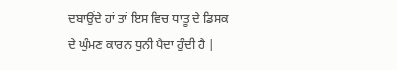ਦਬਾਉਂਦੇ ਹਾਂ ਤਾਂ ਇਸ ਵਿਚ ਧਾਤੂ ਦੇ ਡਿਸਕ ਦੇ ਘੁੰਮਣ ਕਾਰਨ ਧੁਨੀ ਪੈਦਾ ਹੁੰਦੀ ਹੈ |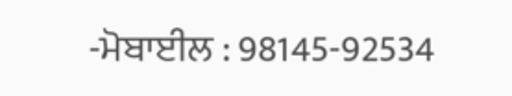-ਮੋਬਾਈਲ : 98145-92534